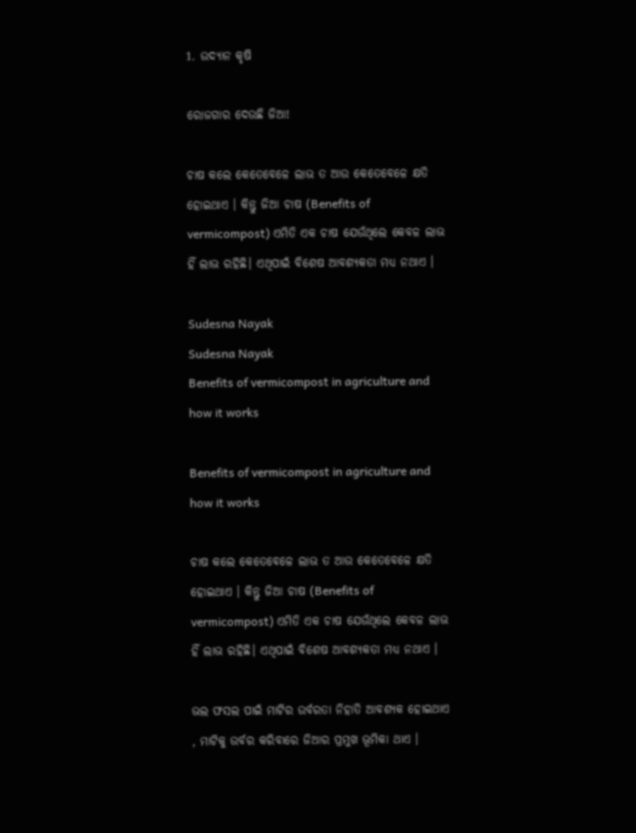1. ଉଦ୍ୟାନ କୃଷି

ରୋଜଗାର ଦେଉଛି ଜିଆ!

ଚାଷ କଲେ କେତେବେଳେ ଲାଭ ତ ଆଉ କେତେବେଳେ କ୍ଷତି ହୋଇଥାଏ । କିନ୍ତୁ ଜିଆ ଚାଷ (Benefits of vermicompost) ଏମିତି ଏକ ଚାଷ ଯେଉଁଥିଲେ କେବଳ ଲାଭ ହିଁ ଲାଭ ରହିଛି। ଏଥିପାଇଁ ବିଶେଷ ଆବଶ୍ୟକତା ମଧ୍ୟ ନଥାଏ ।

Sudesna Nayak
Sudesna Nayak
Benefits of vermicompost in agriculture and how it works

Benefits of vermicompost in agriculture and how it works

ଚାଷ କଲେ କେତେବେଳେ ଲାଭ ତ ଆଉ କେତେବେଳେ କ୍ଷତି ହୋଇଥାଏ । କିନ୍ତୁ ଜିଆ ଚାଷ (Benefits of vermicompost) ଏମିତି ଏକ ଚାଷ ଯେଉଁଥିଲେ କେବଳ ଲାଭ ହିଁ ଲାଭ ରହିଛି। ଏଥିପାଇଁ ବିଶେଷ ଆବଶ୍ୟକତା ମଧ୍ୟ ନଥାଏ ।

ଭଲ ଫସଲ ପାଇଁ ମାଟିର ଉର୍ବରତା ନିହାତି ଆବଶ୍ୟକ ହୋଇଥାଏ , ମାଟିକୁ ଉର୍ବର କରିବାରେ ଜିଆର ପ୍ରମୁଖ ଭୂମିକା ଥାଏ ।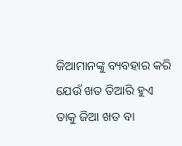ଜିଆମାନଙ୍କୁ ବ୍ୟବହାର କରି ଯେଉଁ ଖତ ତିଆରି ହୁଏ ତାକୁ ଜିଆ ଖତ ବା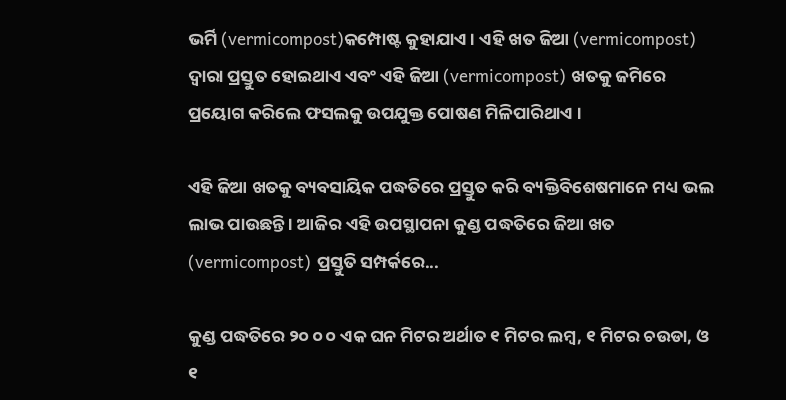ଭର୍ମି (vermicompost)କମ୍ପୋଷ୍ଟ କୁହାଯାଏ । ଏହି ଖତ ଜିଆ (vermicompost) ଦ୍ୱାରା ପ୍ରସ୍ତୁତ ହୋଇଥାଏ ଏବଂ ଏହି ଜିଆ (vermicompost) ଖତକୁ ଜମିରେ ପ୍ରୟୋଗ କରିଲେ ଫସଲକୁ ଉପଯୁକ୍ତ ପୋଷଣ ମିଳିପାରିଥାଏ ।

ଏହି ଜିଆ ଖତକୁ ବ୍ୟବସାୟିକ ପଦ୍ଧତିରେ ପ୍ରସ୍ତୁତ କରି ବ୍ୟକ୍ତିବିଶେଷମାନେ ମଧ୍ୟ ଭଲ ଲାଭ ପାଉଛନ୍ତି । ଆଜିର ଏହି ଉପସ୍ଥାପନା କୁଣ୍ଡ ପଦ୍ଧତିରେ ଜିଆ ଖତ (vermicompost) ପ୍ରସ୍ତୁତି ସମ୍ପର୍କରେ...

କୁଣ୍ଡ ପଦ୍ଧତିରେ ୨୦ ୦ ୦ ଏକ ଘନ ମିଟର ଅର୍ଥାତ ୧ ମିଟର ଲମ୍ବ, ୧ ମିଟର ଚଉଡା, ଓ ୧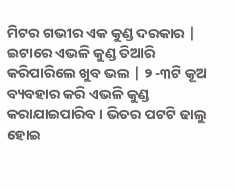ମିଟର ଗଭୀର ଏକ କୁଣ୍ଡ ଦରକାର | ଇଟାରେ ଏଭଳି କୁଣ୍ଡ ତିଆରି କରିପାରିଲେ ଖୁବ ଭଲ | ୨ -୩ଟି କୂଅ ବ୍ୟବହାର କରି ଏଭଳି କୁଣ୍ଡ କରାଯାଇପାରିବ । ଭିତର ପଟଟି ଢାଲୁ ହୋଇ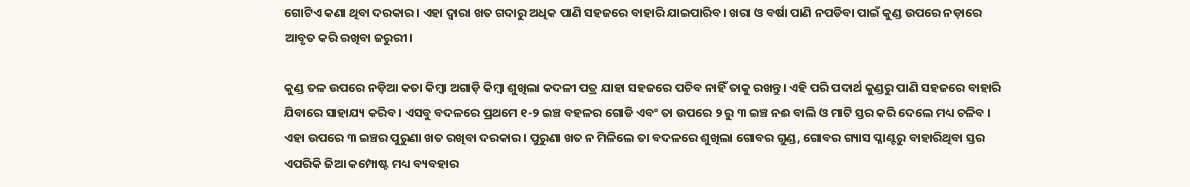ଗୋଟିଏ କଣା ଥିବା ଦରକାର। ଏହା ଦ୍ଵାରା ଖତ ଗଦାରୁ ଅଧିକ ପାଣି ସହଜରେ ବାହାରି ଯାଇପାରିବ। ଖରା ଓ ବର୍ଷା ପାଣି ନପଡିବା ପାଇଁ କୁଣ୍ଡ ଉପରେ ନଡ଼ାରେ ଆବୃତ କରି ରଖିବା ଜରୁରୀ।

କୁଣ୍ଡ ତଳ ଉପରେ ନଡ଼ିଆ କତା କିମ୍ବା ଅଗାଡ଼ି କିମ୍ବା ଶୁଖିଲା କଦଳୀ ପତ୍ର ଯାହା ସହଜରେ ପଚିବ ନାହିଁ ତାକୁ ରଖନ୍ତୁ। ଏହି ପରି ପଦାର୍ଥ କୁଣ୍ଡରୁ ପାଣି ସହଜରେ ବାହାରି ଯିବାରେ ସାହାଯ୍ୟ କରିବ। ଏସବୁ ବଦଳରେ ପ୍ରଥମେ ୧-୨ ଇଞ୍ଚ ବହଳର ଗୋଡି ଏବଂ ତା ଉପରେ ୨ ରୁ ୩ ଇଞ୍ଚ ନଈ ବାଲି ଓ ମାଟି ସ୍ତର କରି ଦେଲେ ମଧ୍ୟ ଚଳିବ । ଏହା ଉପରେ ୩ ଇଞ୍ଚର ପୁରୁଣା ଖତ ରଖିବା ଦରକାର। ପୁରୁଣା ଖତ ନ ମିଳିଲେ ତା ବଦଳରେ ଶୁଖିଲା ଗୋବର ଗୁଣ୍ଡ, ଗୋବର ଗ୍ୟାସ ପ୍ଳାଣ୍ଟରୁ ବାହାରିଥିବା ସ୍ତର ଏପରିକି ଜିଆ କମ୍ପୋଷ୍ଟ ମଧ୍ୟ ବ୍ୟବହାର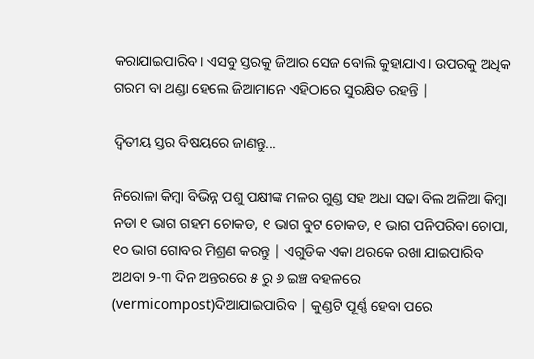କରାଯାଇପାରିବ। ଏସବୁ ସ୍ତରକୁ ଜିଆର ସେଜ ବୋଲି କୁହାଯାଏ। ଉପରକୁ ଅଧିକ ଗରମ ବା ଥଣ୍ଡା ହେଲେ ଜିଆମାନେ ଏହିଠାରେ ସୁରକ୍ଷିତ ରହନ୍ତି |

ଦ୍ଵିତୀୟ ସ୍ତର ବିଷୟରେ ଜାଣନ୍ତୁ...

ନିରୋଳା କିମ୍ବା ବିଭିନ୍ନ ପଶୁ ପକ୍ଷୀଙ୍କ ମଳର ଗୁଣ୍ଡ ସହ ଅଧା ସଢା ବିଲ ଅଳିଆ କିମ୍ବା ନଡା ୧ ଭାଗ ଗହମ ଚୋକଡ, ୧ ଭାଗ ବୁଟ ଚୋକଡ, ୧ ଭାଗ ପନିପରିବା ଚୋପା, ୧୦ ଭାଗ ଗୋବର ମିଶ୍ରଣ କରନ୍ତୁ | ଏଗୁଡିକ ଏକା ଥରକେ ରଖା ଯାଇପାରିବ ଅଥବା ୨-୩ ଦିନ ଅନ୍ତରରେ ୫ ରୁ ୬ ଇଞ୍ଚ ବହଳରେ (vermicompost)ଦିଆଯାଇପାରିବ | କୁଣ୍ଡଟି ପୂର୍ଣ୍ଣ ହେବା ପରେ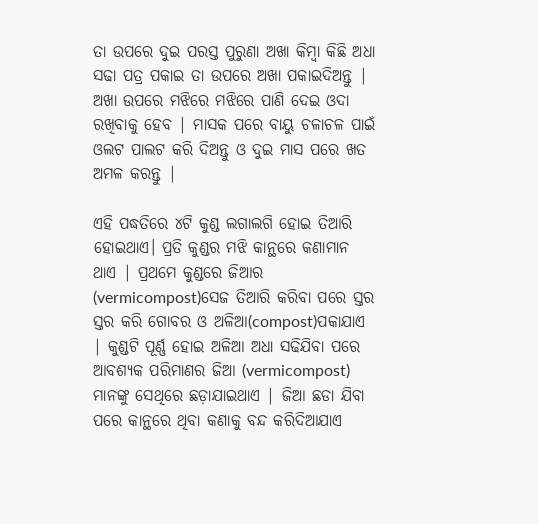ତା ଉପରେ ଦୁଇ ପରସ୍ତ ପୁରୁଣା ଅଖା କିମ୍ବା କିଛି ଅଧା ସଢା ପତ୍ର ପକାଇ ତା ଉପରେ ଅଖା ପକାଇଦିଅନ୍ତୁ | ଅଖା ଉପରେ ମଝିରେ ମଝିରେ ପାଣି ଦେଇ ଓଦା ରଖିବାକୁ ହେବ | ମାସକ ପରେ ବାୟୁ ଚଳାଚଳ ପାଇଁ ଓଲଟ ପାଲଟ କରି ଦିଅନ୍ତୁ ଓ ଦୁଇ ମାସ ପରେ ଖତ ଅମଳ କରନ୍ତୁ |

ଏହି ପଦ୍ଧତିରେ ୪ଟି କୁଣ୍ଡ ଲଗାଲଗି ହୋଇ ତିଆରି ହୋଇଥାଏ। ପ୍ରତି କୁଣ୍ଡର ମଝି କାନ୍ଥରେ କଣାମାନ ଥାଏ | ପ୍ରଥମେ କୁଣ୍ଡରେ ଜିଆର (vermicompost)ସେଜ ତିଆରି କରିବା ପରେ ସ୍ତର ସ୍ତର କରି ଗୋବର ଓ ଅଳିଆ(compost)ପକାଯାଏ | କୁଣ୍ଡଟି ପୂର୍ଣ୍ଣ ହୋଇ ଅଳିଆ ଅଧା ସଢିଯିବା ପରେ ଆବଶ୍ୟକ ପରିମାଣର ଜିଆ (vermicompost) ମାନଙ୍କୁ ସେଥିରେ ଛଡ଼ାଯାଇଥାଏ | ଜିଆ ଛଡା ଯିବା ପରେ କାନ୍ଥରେ ଥିବା କଣାକୁ ବନ୍ଦ କରିଦିଆଯାଏ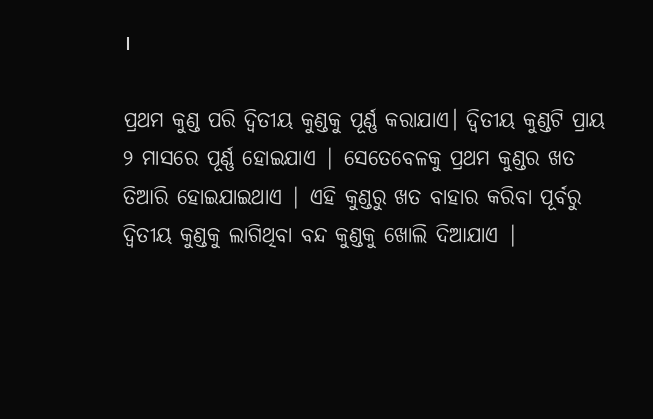।

ପ୍ରଥମ କୁଣ୍ଡ ପରି ଦ୍ଵିତୀୟ କୁଣ୍ଡକୁ ପୂର୍ଣ୍ଣ କରାଯାଏ। ଦ୍ଵିତୀୟ କୁଣ୍ଡଟି ପ୍ରାୟ ୨ ମାସରେ ପୂର୍ଣ୍ଣ ହୋଇଯାଏ | ସେତେବେଳକୁ ପ୍ରଥମ କୁଣ୍ଡର ଖତ ତିଆରି ହୋଇଯାଇଥାଏ | ଏହି କୁଣ୍ଡରୁ ଖତ ବାହାର କରିବା ପୂର୍ବରୁ ଦ୍ଵିତୀୟ କୁଣ୍ଡକୁ ଲାଗିଥିବା ବନ୍ଦ କୁଣ୍ଡକୁ ଖୋଲି ଦିଆଯାଏ |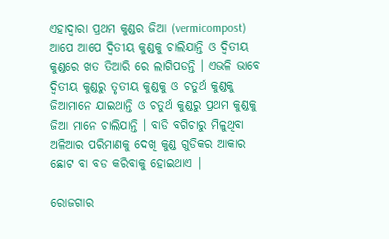ଏହାଦ୍ଵାରା ପ୍ରଥମ କୁଣ୍ଡର ଜିଆ (vermicompost) ଆପେ ଆପେ ଦ୍ଵିତୀୟ କୁଣ୍ଡକୁ ଚାଲିଯାନ୍ତି ଓ ଦ୍ଵିତୀୟ କୁଣ୍ଡରେ ଖତ ତିଆରି ରେ ଲାଗିପଡନ୍ତି । ଏଭଳି ଭାବେ ଦ୍ଵିତୀୟ କୁଣ୍ଡରୁ ତୃତୀୟ କୁଣ୍ଡକୁ ଓ ଚତୁର୍ଥ କୁଣ୍ଡକୁ ଜିଆମାନେ ଯାଇଥାନ୍ତି ଓ ଚତୁର୍ଥ କୁଣ୍ଡରୁ ପ୍ରଥମ କୁଣ୍ଡକୁ ଜିଆ ମାନେ ଚାଲିଯାନ୍ତି । ବାଡି ବଗିଚାରୁ ମିଳୁଥିବା ଅଳିଆର ପରିମାଣକୁ ଦେଖି କୁଣ୍ଡ ଗୁଡିକର ଆକାର ଛୋଟ ବା ବଡ କରିବାକୁ ହୋଇଥାଏ |

ରୋଜଗାର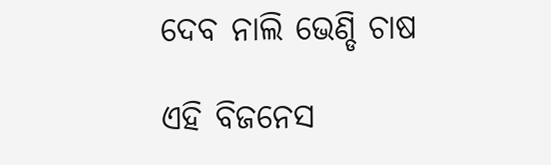ଦେବ ନାଲି ଭେଣ୍ଡି ଚାଷ

ଏହି ବିଜନେସ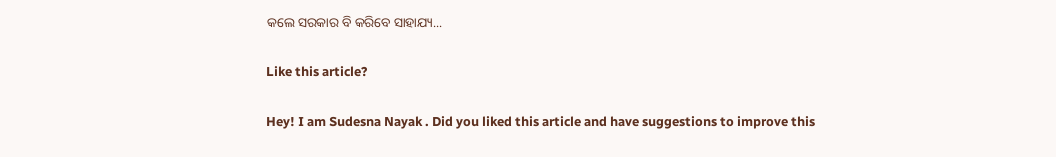କଲେ ସରକାର ବି କରିବେ ସାହାଯ୍ୟ...

Like this article?

Hey! I am Sudesna Nayak . Did you liked this article and have suggestions to improve this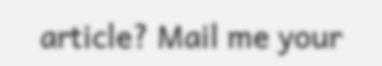article? Mail me your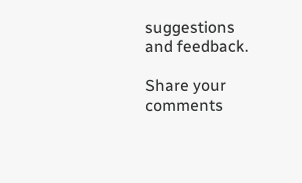suggestions and feedback.

Share your comments